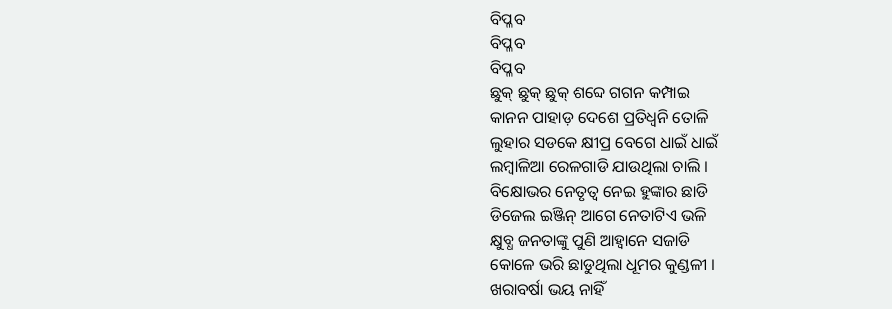ବିପ୍ଳବ
ବିପ୍ଳବ
ବିପ୍ଳବ
ଛୁକ୍ ଛୁକ୍ ଛୁକ୍ ଶବ୍ଦେ ଗଗନ କମ୍ପାଇ
କାନନ ପାହାଡ଼ ଦେଶେ ପ୍ରତିଧ୍ୱନି ତୋଳି
ଲୁହାର ସଡକେ କ୍ଷୀପ୍ର ବେଗେ ଧାଇଁ ଧାଇଁ
ଲମ୍ବାଳିଆ ରେଳଗାଡି ଯାଉଥିଲା ଚାଲି ।
ବିକ୍ଷୋଭର ନେତୃତ୍ବ ନେଇ ହୁଙ୍କାର ଛାଡି
ଡିଜେଲ ଇଞ୍ଜିନ୍ ଆଗେ ନେତାଟିଏ ଭଳି
କ୍ଷୁବ୍ଧ ଜନତାଙ୍କୁ ପୁଣି ଆହ୍ବାନେ ସଜାଡି
କୋଳେ ଭରି ଛାଡୁଥିଲା ଧୂମର କୁଣ୍ଡଳୀ ।
ଖରାବର୍ଷା ଭୟ ନାହିଁ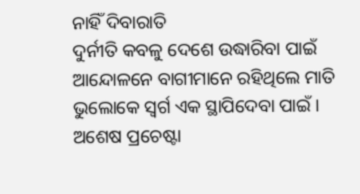ନାହିଁ ଦିବାରାତି
ଦୁର୍ନୀତି କବଳୁ ଦେଶେ ଉଦ୍ଧାରିବା ପାଇଁ
ଆନ୍ଦୋଳନେ ବାଗୀମାନେ ରହିଥିଲେ ମାତି
ଭୁଲୋକେ ସ୍ବର୍ଗ ଏକ ସ୍ଥାପିଦେବା ପାଇଁ ।
ଅଶେଷ ପ୍ରଚେଷ୍ଟା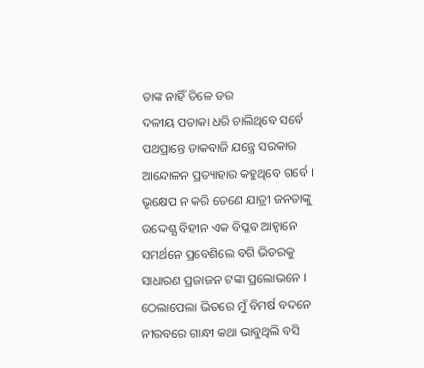ତାଙ୍କ ନାହିଁ ତିଳେ ଡର
ଦଳୀୟ ପତାକା ଧରି ଚାଲିଥିବେ ସର୍ବେ
ପଥପ୍ରାନ୍ତେ ଡାକବାଜି ଯନ୍ତ୍ରେ ସରକାର
ଆନ୍ଦୋଳନ ପ୍ରତ୍ୟାହାର କହୁଥିବେ ଗର୍ବେ ।
ଭୃକ୍ଷେପ ନ କରି ତେଣେ ଯାତ୍ରୀ ଜନତାଙ୍କୁ
ଉଦ୍ଦେଶ୍ଯ ବିହୀନ ଏକ ବିପ୍ଳବ ଆହ୍ବାନେ
ସମର୍ଥନେ ପ୍ରବେଶିଲେ ବଗି ଭିତରକୁ
ସାଧାରଣ ପ୍ରଜାଜନ ଟଙ୍କା ପ୍ରଲୋଭନେ ।
ଠେଲାପେଲା ଭିତରେ ମୁଁ ବିମର୍ଷ ବଦନେ
ନୀରବରେ ଗାନ୍ଧୀ କଥା ଭାବୁଥିଲି ବସି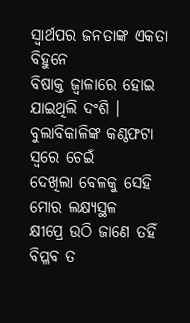ସ୍ବାର୍ଥପର ଜନତାଙ୍କ ଏକତା ବିହୁନେ
ବିଷାକ୍ତ ଜ୍ବାଳାରେ ହୋଇ ଯାଇଥିଲି ଦଂଶି ।
ବୁଲାବିକାଳିଙ୍କ କଣ୍ଠଫଟା ସ୍ବରେ ଚେଇଁ
ଦେଖିଲା ବେଳକୁ ସେହି ମୋର ଲକ୍ଷ୍ୟସ୍ଥଳ
କ୍ଷୀପ୍ରେ ଉଠି ଜାଣେ ତହିଁ ବିପ୍ଳବ ତ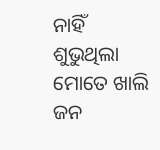ନାହିଁ
ଶୁଭୁଥିଲା ମୋତେ ଖାଲି ଜନ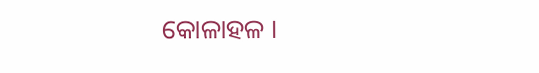କୋଳାହଳ ।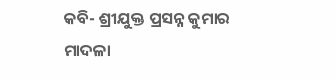କବି- ଶ୍ରୀଯୁକ୍ତ ପ୍ରସନ୍ନ କୁମାର ମାଦଳା